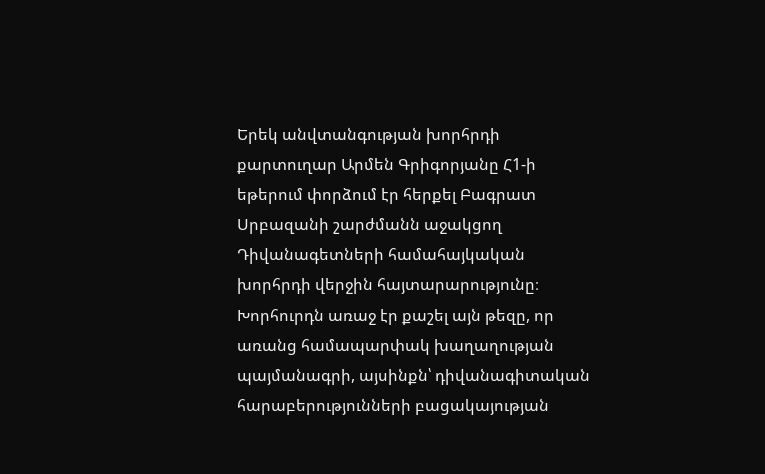Երեկ անվտանգության խորհրդի քարտուղար Արմեն Գրիգորյանը Հ1-ի եթերում փորձում էր հերքել Բագրատ Սրբազանի շարժմանն աջակցող Դիվանագետների համահայկական խորհրդի վերջին հայտարարությունը։ Խորհուրդն առաջ էր քաշել այն թեզը, որ առանց համապարփակ խաղաղության պայմանագրի, այսինքն՝ դիվանագիտական հարաբերությունների բացակայության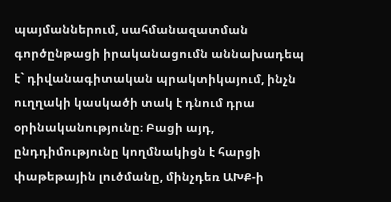պայմաններում, սահմանազատման գործընթացի իրականացումն աննախադեպ է` դիվանագիտական պրակտիկայում, ինչն ուղղակի կասկածի տակ է դնում դրա օրինականությունը։ Բացի այդ, ընդդիմությունը կողմնակիցն է հարցի փաթեթային լուծմանը, մինչդեռ ԱԽՔ-ի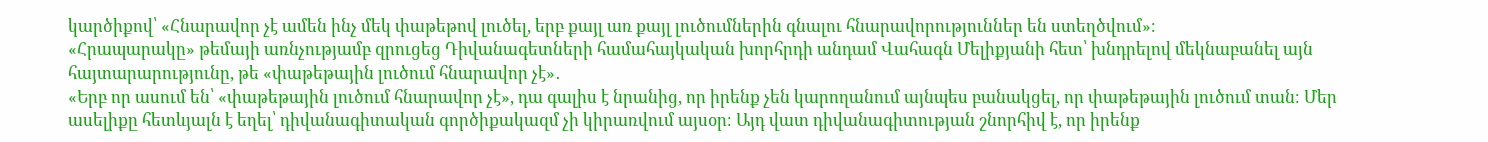կարծիքով՝ «Հնարավոր չէ ամեն ինչ մեկ փաթեթով լուծել, երբ քայլ առ քայլ լուծումներին գնալու հնարավորություններ են ստեղծվում»։
«Հրապարակը» թեմայի առնչությամբ զրուցեց Դիվանագետների համահայկական խորհրդի անդամ Վահագն Մելիքյանի հետ՝ խնդրելով մեկնաբանել այն հայտարարությունը, թե «փաթեթային լուծում հնարավոր չէ»․
«Երբ որ ասում են՝ «փաթեթային լուծում հնարավոր չէ», դա գալիս է նրանից, որ իրենք չեն կարողանում այնպես բանակցել, որ փաթեթային լուծում տան։ Մեր ասելիքը հետևյալն է եղել՝ դիվանագիտական գործիքակազմ չի կիրառվում այսօր։ Այդ վատ դիվանագիտության շնորհիվ է, որ իրենք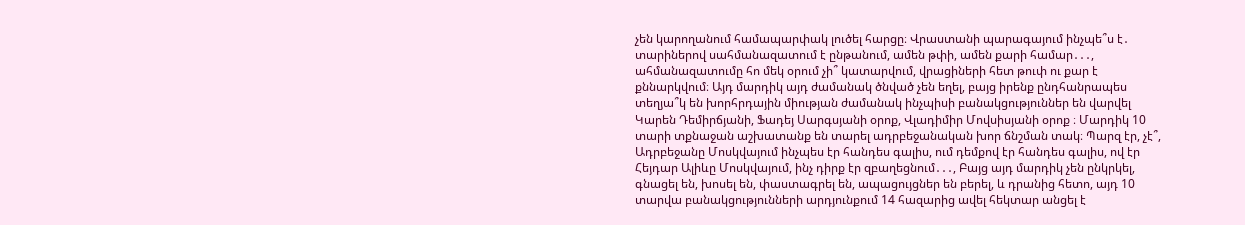չեն կարողանում համապարփակ լուծել հարցը։ Վրաստանի պարագայում ինչպե՞ս է․ տարիներով սահմանազատում է ընթանում, ամեն թփի, ամեն քարի համար․․․, ահմանազատումը հո մեկ օրում չի՞ կատարվում, վրացիների հետ թուփ ու քար է քննարկվում։ Այդ մարդիկ այդ ժամանակ ծնված չեն եղել, բայց իրենք ընդհանրապես տեղյա՞կ են խորհրդային միության ժամանակ ինչպիսի բանակցություններ են վարվել Կարեն Դեմիրճյանի, Ֆադեյ Սարգսյանի օրոք, Վլադիմիր Մովսիսյանի օրոք ։ Մարդիկ 10 տարի տքնաջան աշխատանք են տարել ադրբեջանական խոր ճնշման տակ։ Պարզ էր, չէ՞, Ադրբեջանը Մոսկվայում ինչպես էր հանդես գալիս, ում դեմքով էր հանդես գալիս, ով էր Հեյդար Ալիևը Մոսկվայում, ինչ դիրք էր զբաղեցնում․․․, Բայց այդ մարդիկ չեն ընկրկել, գնացել են, խոսել են, փաստագրել են, ապացույցներ են բերել, և դրանից հետո, այդ 10 տարվա բանակցությունների արդյունքում 14 հազարից ավել հեկտար անցել է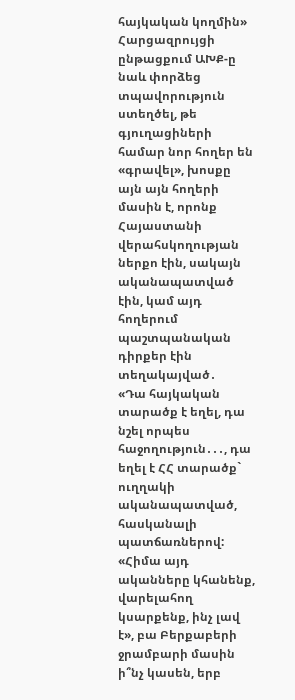հայկական կողմին»
Հարցազրույցի ընթացքում ԱԽՔ-ը նաև փորձեց տպավորություն ստեղծել, թե գյուղացիների համար նոր հողեր են «գրավել», խոսքը այն այն հողերի մասին է, որոնք Հայաստանի վերահսկողության ներքո էին, սակայն ականապատված էին, կամ այդ հողերում պաշտպանական դիրքեր էին տեղակայված․
«Դա հայկական տարածք է եղել, դա նշել որպես հաջողություն․․․, դա եղել է ՀՀ տարածք` ուղղակի ականապատված, հասկանալի պատճառներով: «Հիմա այդ ականները կհանենք, վարելահող կսարքենք, ինչ լավ է», բա Բերքաբերի ջրամբարի մասին ի՞նչ կասեն, երբ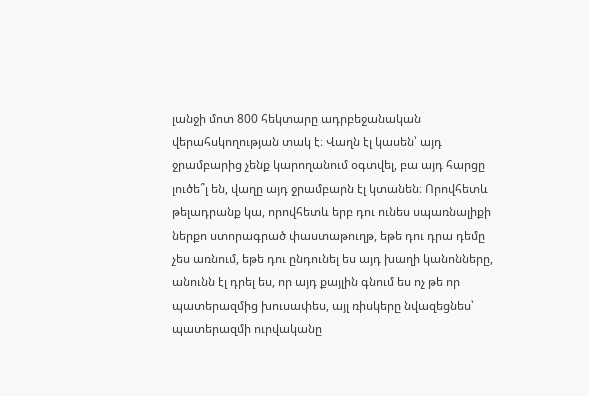լանջի մոտ 800 հեկտարը ադրբեջանական վերահսկողության տակ է։ Վաղն էլ կասեն՝ այդ ջրամբարից չենք կարողանում օգտվել, բա այդ հարցը լուծե՞լ են, վաղը այդ ջրամբարն էլ կտանեն։ Որովհետև թելադրանք կա, որովհետև երբ դու ունես սպառնալիքի ներքո ստորագրած փաստաթուղթ, եթե դու դրա դեմը չես առնում, եթե դու ընդունել ես այդ խաղի կանոնները, անունն էլ դրել ես, որ այդ քայլին գնում ես ոչ թե որ պատերազմից խուսափես, այլ ռիսկերը նվազեցնես՝ պատերազմի ուրվականը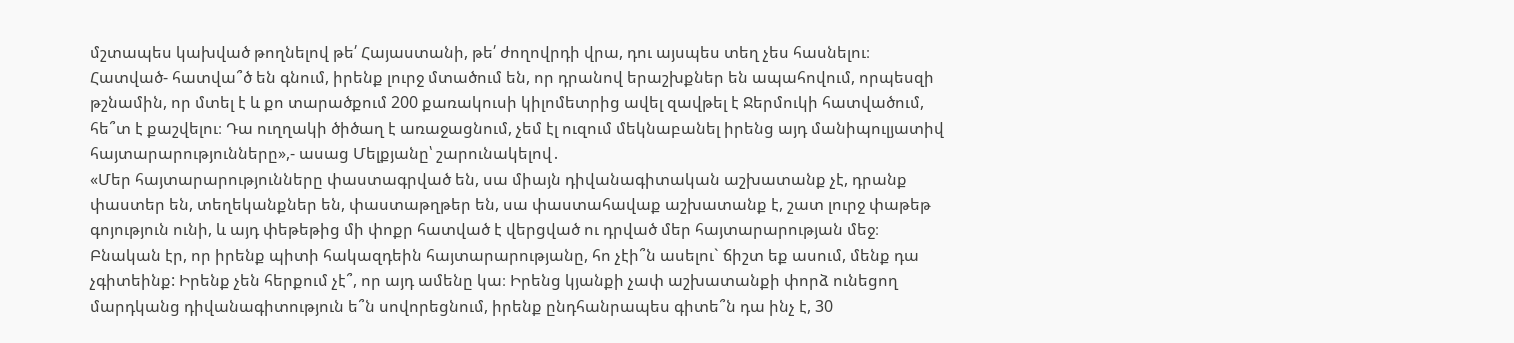մշտապես կախված թողնելով թե՛ Հայաստանի, թե՛ ժողովրդի վրա, դու այսպես տեղ չես հասնելու։ Հատված- հատվա՞ծ են գնում, իրենք լուրջ մտածում են, որ դրանով երաշխքներ են ապահովում, որպեսզի թշնամին, որ մտել է և քո տարածքում 200 քառակուսի կիլոմետրից ավել զավթել է Ջերմուկի հատվածում, հե՞տ է քաշվելու։ Դա ուղղակի ծիծաղ է առաջացնում, չեմ էլ ուզում մեկնաբանել իրենց այդ մանիպուլյատիվ հայտարարությունները»,- ասաց Մելքյանը՝ շարունակելով․
«Մեր հայտարարությունները փաստագրված են, սա միայն դիվանագիտական աշխատանք չէ, դրանք փաստեր են, տեղեկանքներ են, փաստաթղթեր են, սա փաստահավաք աշխատանք է, շատ լուրջ փաթեթ գոյություն ունի, և այդ փեթեթից մի փոքր հատված է վերցված ու դրված մեր հայտարարության մեջ։ Բնական էր, որ իրենք պիտի հակազդեին հայտարարությանը, հո չէի՞ն ասելու` ճիշտ եք ասում, մենք դա չգիտեինք: Իրենք չեն հերքում չէ՞, որ այդ ամենը կա։ Իրենց կյանքի չափ աշխատանքի փորձ ունեցող մարդկանց դիվանագիտություն ե՞ն սովորեցնում, իրենք ընդհանրապես գիտե՞ն դա ինչ է, 30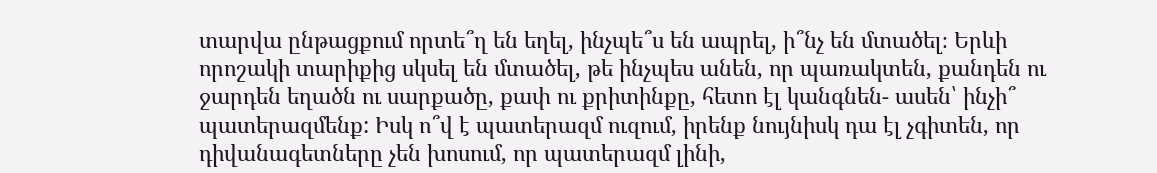տարվա ընթացքում որտե՞ղ են եղել, ինչպե՞ս են ապրել, ի՞նչ են մտածել։ Երևի որոշակի տարիքից սկսել են մտածել, թե ինչպես անեն, որ պառակտեն, քանդեն ու ջարդեն եղածն ու սարքածը, քափ ու քրիտինքը, հետո էլ կանգնեն- ասեն՝ ինչի՞ պատերազմենք: Իսկ ո՞վ է պատերազմ ուզում, իրենք նույնիսկ դա էլ չգիտեն, որ դիվանագետները չեն խոսում, որ պատերազմ լինի,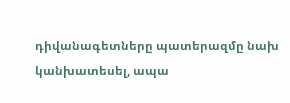դիվանագետները պատերազմը նախ կանխատեսել, ապա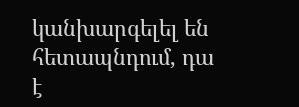կանխարգելել են հետապնդում, դա է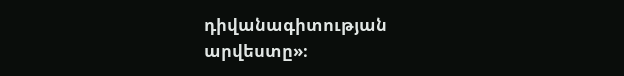դիվանագիտության արվեստը»։